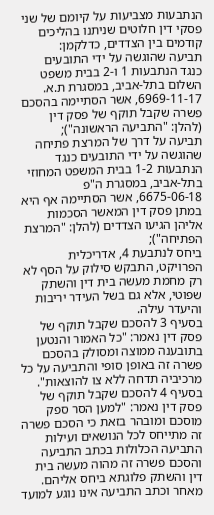הנתבעות מצביעות על קיומם של שני פסקי דין חלוטים שניתנו בהליכים קודמים בין הצדדים, כדלקמן:
תביעה שהוגשה על ידי התובעים כנגד הנתבעות 1 ו-2 בבית משפט השלום בתל-אביב, במסגרת ת.א. 6969-11-17, אשר הסתיימה בהסכם פשרה שקבל תוקף של פסק דין (להלן: "התביעה הראשונה");
תביעה על דרך של המרצת פתיחה שהוגשה על ידי התובעים כנגד הנתבעות 1-2 בבית המשפט המחוזי בתל-אביב, במסגרת ה"פ 6675-06-18, אשר הסתיימה אף היא במתן פסק דין המאשר הסכמות אליהן הגיעו הצדדים (להלן: "המרצת הפתיחה");
ביחס לנתבעת 4, אדריכלית הפרויקט, התבקש סילוק על הסף לא רק מחמת מעשה בית דין והשתק שפוטי, אלא גם בשל העידר יריבות והיעדר עילה.
בסעיף 3 להסכם שקבל תוקף של פסק דין נאמר: "כל האמור והנטען בתובענה ממוצה ומסולק בהסכם פשרה זה באופן סופי והתביעה על כל מרכיביה תדחה ללא צו להוצאות".
בסעיף 4 להסכם שקבל תוקף של פסק דין נאמר: "למען הסר ספק מוסכם ומובהר בזאת כי הסכם פשרה זה מתייחס לכל הנושאים ועילות התביעה הכלולות בכתב התביעה והסכם פשרה זה מהוה מעשה בית דין והשתק פלוגתא ביחס אליהם. מאחר וכתב התביעה אינו נוגע למועד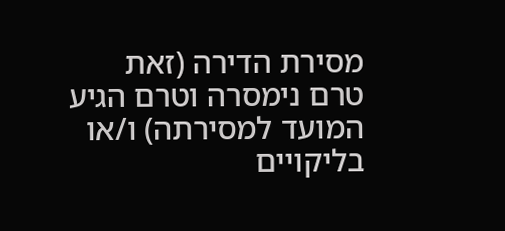מסירת הדירה (זאת טרם נימסרה וטרם הגיע המועד למסירתה) ו/או בליקויים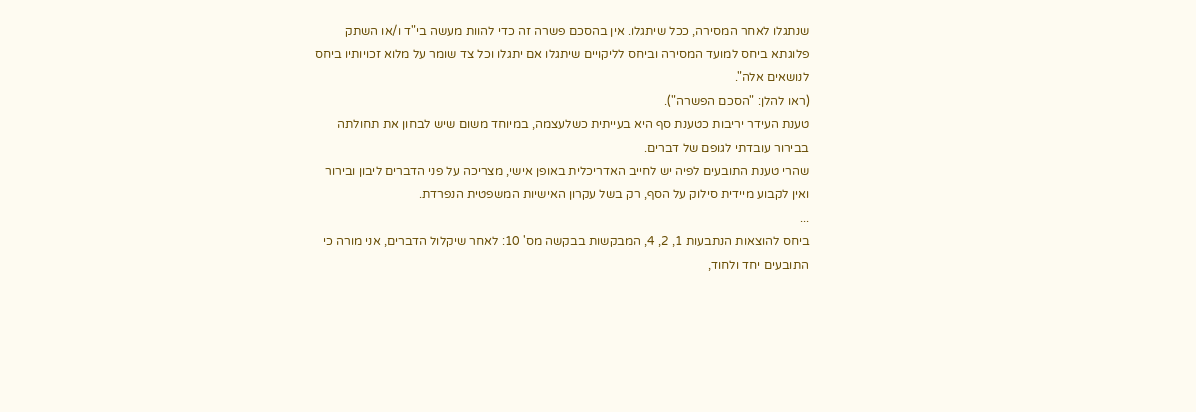שנתגלו לאחר המסירה, ככל שיתגלו. אין בהסכם פשרה זה כדי להוות מעשה בי"ד ו/או השתק פלוגתא ביחס למועד המסירה וביחס לליקויים שיתגלו אם יתגלו וכל צד שומר על מלוא זכויותיו ביחס לנושאים אלה".
(ראו להלן: "הסכם הפשרה").
טענת העידר יריבות כטענת סף היא בעייתית כשלעצמה, במיוחד משום שיש לבחון את תחולתה בבירור עובדתי לגופם של דברים.
שהרי טענת התובעים לפיה יש לחייב האדריכלית באופן אישי, מצריכה על פני הדברים ליבון ובירור ואין לקבוע מיידית סילוק על הסף, רק בשל עקרון האישיות המשפטית הנפרדת.
...
ביחס להוצאות הנתבעות 1, 2, 4, המבקשות בבקשה מס' 10: לאחר שיקלול הדברים, אני מורה כי התובעים יחד ולחוד,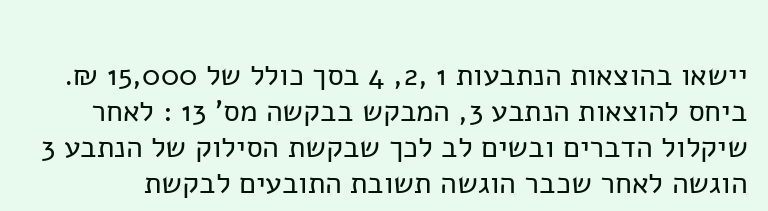יישאו בהוצאות הנתבעות 1 ,2, 4 בסך כולל של 15,000 ₪.
ביחס להוצאות הנתבע 3, המבקש בבקשה מס' 13 : לאחר שיקלול הדברים ובשים לב לכך שבקשת הסילוק של הנתבע 3 הוגשה לאחר שכבר הוגשה תשובת התובעים לבקשת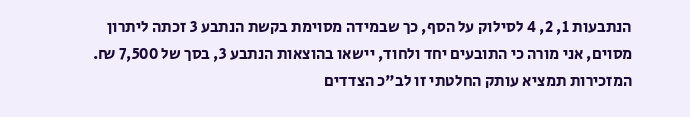הנתבעות 1, 2, 4 לסילוק על הסף, כך שבמידה מסוימת בקשת הנתבע 3 זכתה ליתרון מסוים, אני מורה כי התובעים יחד ולחוד, יישאו בהוצאות הנתבע 3, בסך של 7,500 ₪.
המזכירות תמציא עותק החלטתי זו לב"כ הצדדים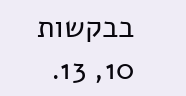בבקשות 10, 13.